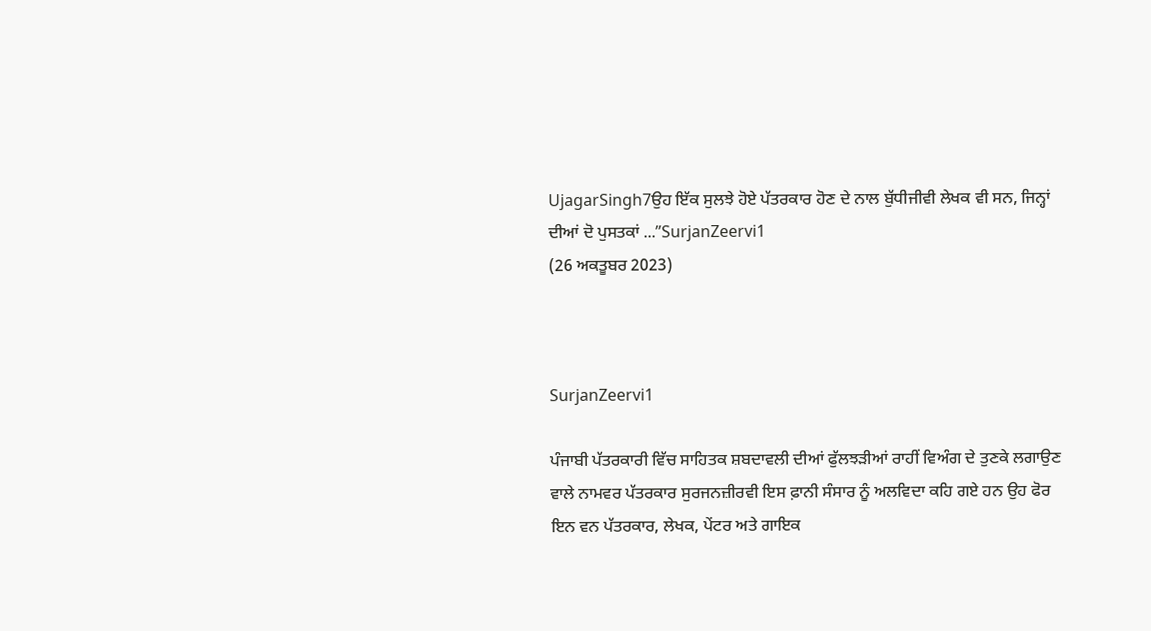UjagarSingh7ਉਹ ਇੱਕ ਸੁਲਝੇ ਹੋਏ ਪੱਤਰਕਾਰ ਹੋਣ ਦੇ ਨਾਲ ਬੁੱਧੀਜੀਵੀ ਲੇਖਕ ਵੀ ਸਨ, ਜਿਨ੍ਹਾਂ ਦੀਆਂ ਦੋ ਪੁਸਤਕਾਂ ...”SurjanZeervi1
(26 ਅਕਤੂਬਰ 2023)



SurjanZeervi1

ਪੰਜਾਬੀ ਪੱਤਰਕਾਰੀ ਵਿੱਚ ਸਾਹਿਤਕ ਸ਼ਬਦਾਵਲੀ ਦੀਆਂ ਫੁੱਲਝੜੀਆਂ ਰਾਹੀਂ ਵਿਅੰਗ ਦੇ ਤੁਣਕੇ ਲਗਾਉਣ ਵਾਲੇ ਨਾਮਵਰ ਪੱਤਰਕਾਰ ਸੁਰਜਨਜ਼ੀਰਵੀ ਇਸ ਫ਼ਾਨੀ ਸੰਸਾਰ ਨੂੰ ਅਲਵਿਦਾ ਕਹਿ ਗਏ ਹਨ ਉਹ ਫੋਰ ਇਨ ਵਨ ਪੱਤਰਕਾਰ, ਲੇਖਕ, ਪੇਂਟਰ ਅਤੇ ਗਾਇਕ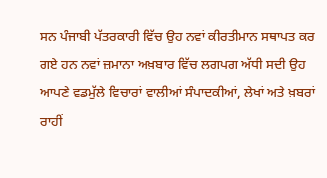ਸਨ ਪੰਜਾਬੀ ਪੱਤਰਕਾਰੀ ਵਿੱਚ ਉਹ ਨਵਾਂ ਕੀਰਤੀਮਾਨ ਸਥਾਪਤ ਕਰ ਗਏ ਹਨ ਨਵਾਂ ਜ਼ਮਾਨਾ ਅਖ਼ਬਾਰ ਵਿੱਚ ਲਗਪਗ ਅੱਧੀ ਸਦੀ ਉਹ ਆਪਣੇ ਵਡਮੁੱਲੇ ਵਿਚਾਰਾਂ ਵਾਲੀਆਂ ਸੰਪਾਦਕੀਆਂ, ਲੇਖਾਂ ਅਤੇ ਖ਼ਬਰਾਂ ਰਾਹੀਂ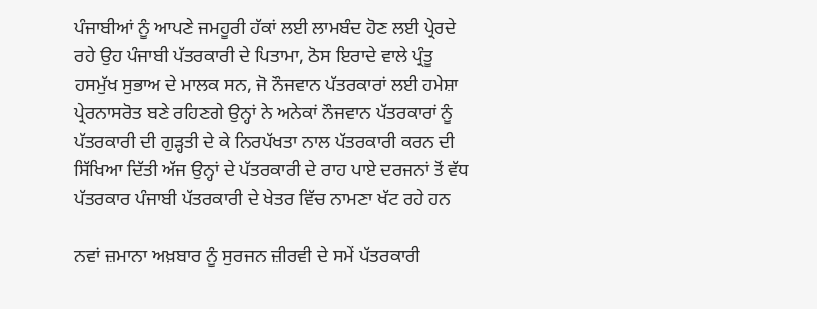ਪੰਜਾਬੀਆਂ ਨੂੰ ਆਪਣੇ ਜਮਹੂਰੀ ਹੱਕਾਂ ਲਈ ਲਾਮਬੰਦ ਹੋਣ ਲਈ ਪ੍ਰੇਰਦੇ ਰਹੇ ਉਹ ਪੰਜਾਬੀ ਪੱਤਰਕਾਰੀ ਦੇ ਪਿਤਾਮਾ, ਠੋਸ ਇਰਾਦੇ ਵਾਲੇ ਪ੍ਰੰਤੂ ਹਸਮੁੱਖ ਸੁਭਾਅ ਦੇ ਮਾਲਕ ਸਨ, ਜੋ ਨੌਜਵਾਨ ਪੱਤਰਕਾਰਾਂ ਲਈ ਹਮੇਸ਼ਾ ਪ੍ਰੇਰਨਾਸਰੋਤ ਬਣੇ ਰਹਿਣਗੇ ਉਨ੍ਹਾਂ ਨੇ ਅਨੇਕਾਂ ਨੌਜਵਾਨ ਪੱਤਰਕਾਰਾਂ ਨੂੰ ਪੱਤਰਕਾਰੀ ਦੀ ਗੁੜ੍ਹਤੀ ਦੇ ਕੇ ਨਿਰਪੱਖਤਾ ਨਾਲ ਪੱਤਰਕਾਰੀ ਕਰਨ ਦੀ ਸਿੱਖਿਆ ਦਿੱਤੀ ਅੱਜ ਉਨ੍ਹਾਂ ਦੇ ਪੱਤਰਕਾਰੀ ਦੇ ਰਾਹ ਪਾਏ ਦਰਜਨਾਂ ਤੋਂ ਵੱਧ ਪੱਤਰਕਾਰ ਪੰਜਾਬੀ ਪੱਤਰਕਾਰੀ ਦੇ ਖੇਤਰ ਵਿੱਚ ਨਾਮਣਾ ਖੱਟ ਰਹੇ ਹਨ

ਨਵਾਂ ਜ਼ਮਾਨਾ ਅਖ਼ਬਾਰ ਨੂੰ ਸੁਰਜਨ ਜ਼ੀਰਵੀ ਦੇ ਸਮੇਂ ਪੱਤਰਕਾਰੀ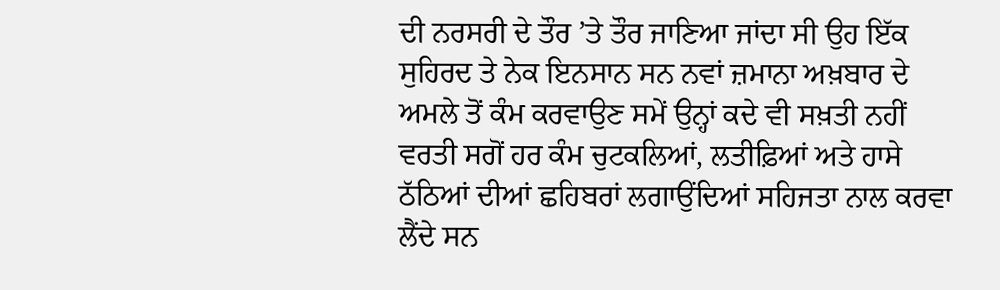ਦੀ ਨਰਸਰੀ ਦੇ ਤੌਰ ’ਤੇ ਤੌਰ ਜਾਣਿਆ ਜਾਂਦਾ ਸੀ ਉਹ ਇੱਕ ਸੁਹਿਰਦ ਤੇ ਨੇਕ ਇਨਸਾਨ ਸਨ ਨਵਾਂ ਜ਼ਮਾਨਾ ਅਖ਼ਬਾਰ ਦੇ ਅਮਲੇ ਤੋਂ ਕੰਮ ਕਰਵਾਉਣ ਸਮੇਂ ਉਨ੍ਹਾਂ ਕਦੇ ਵੀ ਸਖ਼ਤੀ ਨਹੀਂ ਵਰਤੀ ਸਗੋਂ ਹਰ ਕੰਮ ਚੁਟਕਲਿਆਂ, ਲਤੀਫ਼ਿਆਂ ਅਤੇ ਹਾਸੇ ਠੱਠਿਆਂ ਦੀਆਂ ਛਹਿਬਰਾਂ ਲਗਾਉਂਦਿਆਂ ਸਹਿਜਤਾ ਨਾਲ ਕਰਵਾ ਲੈਂਦੇ ਸਨ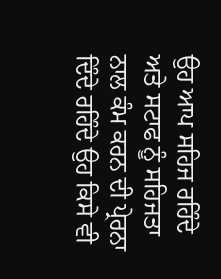ਉਹ ਆਪ ਸਹਿਜ ਰਹਿੰਦੇ ਅਤੇ ਸਟਾਫ ਨੂੰ ਸਹਿਜਤਾ ਨਾਲ ਕੰਮ ਕਰਨ ਦੀ ਪ੍ਰੇਰਨਾ ਦਿੰਦੇ ਰਹਿੰਦੇ ਉਹ ਕਿਸੇ ਵੀ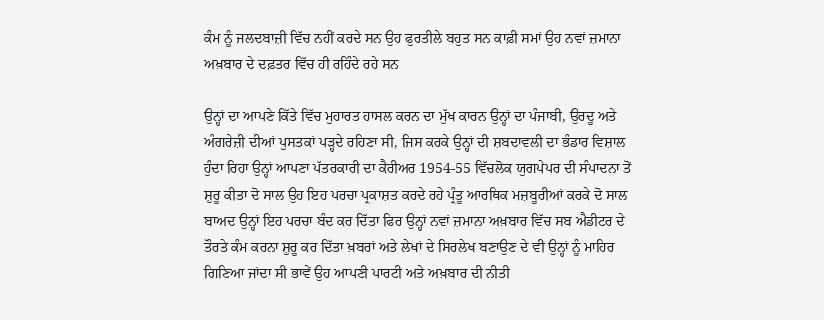ਕੰਮ ਨੂੰ ਜਲਦਬਾਜ਼ੀ ਵਿੱਚ ਨਹੀਂ ਕਰਦੇ ਸਨ ਉਹ ਫੁਰਤੀਲੇ ਬਹੁਤ ਸਨ ਕਾਫ਼ੀ ਸਮਾਂ ਉਹ ਨਵਾਂ ਜ਼ਮਾਨਾ ਅਖ਼ਬਾਰ ਦੇ ਦਫ਼ਤਰ ਵਿੱਚ ਹੀ ਰਹਿੰਦੇ ਰਹੇ ਸਨ

ਉਨ੍ਹਾਂ ਦਾ ਆਪਣੇ ਕਿੱਤੇ ਵਿੱਚ ਮੁਹਾਰਤ ਹਾਸਲ ਕਰਨ ਦਾ ਮੁੱਖ ਕਾਰਨ ਉਨ੍ਹਾਂ ਦਾ ਪੰਜਾਬੀ, ਉਰਦੂ ਅਤੇ ਅੰਗਰੇਜ਼ੀ ਦੀਆਂ ਪੁਸਤਕਾਂ ਪੜ੍ਹਦੇ ਰਹਿਣਾ ਸੀ, ਜਿਸ ਕਰਕੇ ਉਨ੍ਹਾਂ ਦੀ ਸ਼ਬਦਾਵਲੀ ਦਾ ਭੰਡਾਰ ਵਿਸ਼ਾਲ ਹੁੰਦਾ ਰਿਹਾ ਉਨ੍ਹਾਂ ਆਪਣਾ ਪੱਤਰਕਾਰੀ ਦਾ ਕੈਰੀਅਰ 1954-55 ਵਿੱਚਲੋਕ ਯੁਗਪੇਪਰ ਦੀ ਸੰਪਾਦਨਾ ਤੋਂ ਸ਼ੁਰੂ ਕੀਤਾ ਦੋ ਸਾਲ ਉਹ ਇਹ ਪਰਚਾ ਪ੍ਰਕਾਸ਼ਤ ਕਰਦੇ ਰਹੇ ਪ੍ਰੰਤੂ ਆਰਥਿਕ ਮਜ਼ਬੂਰੀਆਂ ਕਰਕੇ ਦੋ ਸਾਲ ਬਾਅਦ ਉਨ੍ਹਾਂ ਇਹ ਪਰਚਾ ਬੰਦ ਕਰ ਦਿੱਤਾ ਫਿਰ ਉਨ੍ਹਾਂ ਨਵਾਂ ਜ਼ਮਾਨਾ ਅਖ਼ਬਾਰ ਵਿੱਚ ਸਬ ਐਡੀਟਰ ਦੇ ਤੌਰਤੇ ਕੰਮ ਕਰਨਾ ਸ਼ੁਰੂ ਕਰ ਦਿੱਤਾ ਖ਼ਬਰਾਂ ਅਤੇ ਲੇਖਾਂ ਦੇ ਸਿਰਲੇਖ ਬਣਾਉਣ ਦੇ ਵੀ ਉਨ੍ਹਾਂ ਨੂੰ ਮਾਹਿਰ ਗਿਣਿਆ ਜਾਂਦਾ ਸੀ ਭਾਵੇਂ ਉਹ ਆਪਣੀ ਪਾਰਟੀ ਅਤੇ ਅਖ਼ਬਾਰ ਦੀ ਨੀਤੀ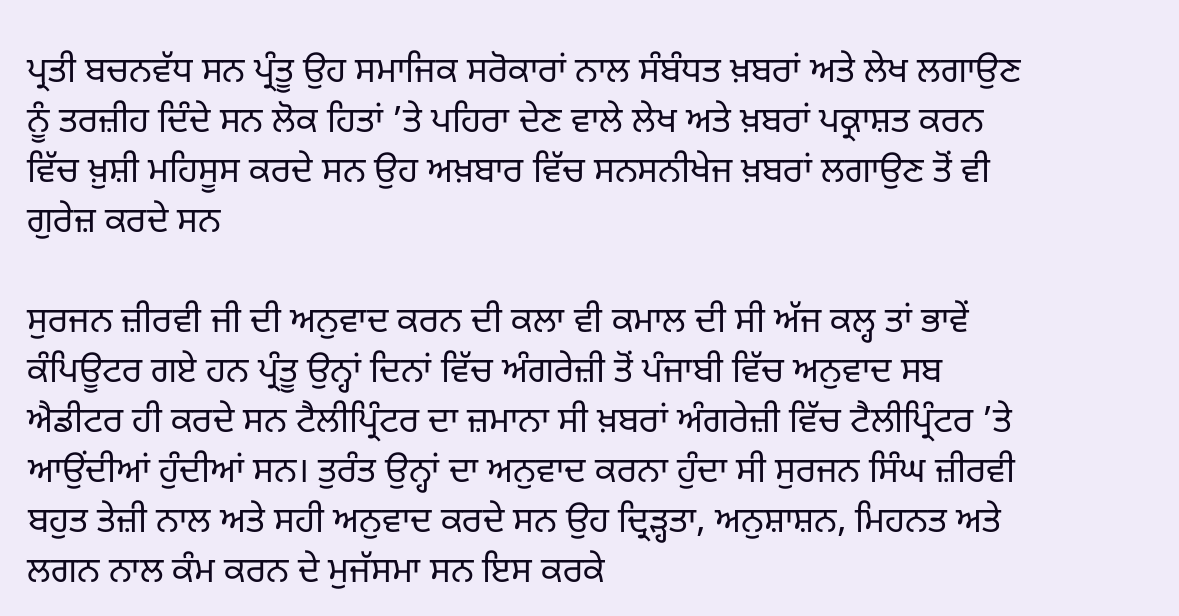ਪ੍ਰਤੀ ਬਚਨਵੱਧ ਸਨ ਪ੍ਰੰਤੂ ਉਹ ਸਮਾਜਿਕ ਸਰੋਕਾਰਾਂ ਨਾਲ ਸੰਬੰਧਤ ਖ਼ਬਰਾਂ ਅਤੇ ਲੇਖ ਲਗਾਉਣ ਨੂੰ ਤਰਜ਼ੀਹ ਦਿੰਦੇ ਸਨ ਲੋਕ ਹਿਤਾਂ ’ਤੇ ਪਹਿਰਾ ਦੇਣ ਵਾਲੇ ਲੇਖ ਅਤੇ ਖ਼ਬਰਾਂ ਪਕ੍ਰਾਸ਼ਤ ਕਰਨ ਵਿੱਚ ਖ਼ੁਸ਼ੀ ਮਹਿਸੂਸ ਕਰਦੇ ਸਨ ਉਹ ਅਖ਼ਬਾਰ ਵਿੱਚ ਸਨਸਨੀਖੇਜ ਖ਼ਬਰਾਂ ਲਗਾਉਣ ਤੋਂ ਵੀ ਗੁਰੇਜ਼ ਕਰਦੇ ਸਨ

ਸੁਰਜਨ ਜ਼ੀਰਵੀ ਜੀ ਦੀ ਅਨੁਵਾਦ ਕਰਨ ਦੀ ਕਲਾ ਵੀ ਕਮਾਲ ਦੀ ਸੀ ਅੱਜ ਕਲ੍ਹ ਤਾਂ ਭਾਵੇਂ ਕੰਪਿਊਟਰ ਗਏ ਹਨ ਪ੍ਰੰਤੂ ਉਨ੍ਹਾਂ ਦਿਨਾਂ ਵਿੱਚ ਅੰਗਰੇਜ਼ੀ ਤੋਂ ਪੰਜਾਬੀ ਵਿੱਚ ਅਨੁਵਾਦ ਸਬ ਐਡੀਟਰ ਹੀ ਕਰਦੇ ਸਨ ਟੈਲੀਪ੍ਰਿੰਟਰ ਦਾ ਜ਼ਮਾਨਾ ਸੀ ਖ਼ਬਰਾਂ ਅੰਗਰੇਜ਼ੀ ਵਿੱਚ ਟੈਲੀਪ੍ਰਿੰਟਰ ’ਤੇ ਆਉਂਦੀਆਂ ਹੁੰਦੀਆਂ ਸਨ। ਤੁਰੰਤ ਉਨ੍ਹਾਂ ਦਾ ਅਨੁਵਾਦ ਕਰਨਾ ਹੁੰਦਾ ਸੀ ਸੁਰਜਨ ਸਿੰਘ ਜ਼ੀਰਵੀ ਬਹੁਤ ਤੇਜ਼ੀ ਨਾਲ ਅਤੇ ਸਹੀ ਅਨੁਵਾਦ ਕਰਦੇ ਸਨ ਉਹ ਦ੍ਰਿੜ੍ਹਤਾ, ਅਨੁਸ਼ਾਸ਼ਨ, ਮਿਹਨਤ ਅਤੇ ਲਗਨ ਨਾਲ ਕੰਮ ਕਰਨ ਦੇ ਮੁਜੱਸਮਾ ਸਨ ਇਸ ਕਰਕੇ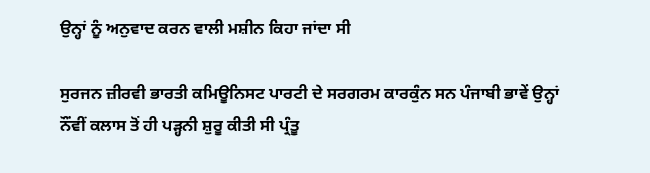ਉਨ੍ਹਾਂ ਨੂੰ ਅਨੁਵਾਦ ਕਰਨ ਵਾਲੀ ਮਸ਼ੀਨ ਕਿਹਾ ਜਾਂਦਾ ਸੀ

ਸੁਰਜਨ ਜ਼ੀਰਵੀ ਭਾਰਤੀ ਕਮਿਊਨਿਸਟ ਪਾਰਟੀ ਦੇ ਸਰਗਰਮ ਕਾਰਕੁੰਨ ਸਨ ਪੰਜਾਬੀ ਭਾਵੇਂ ਉਨ੍ਹਾਂ ਨੌਂਵੀਂ ਕਲਾਸ ਤੋਂ ਹੀ ਪੜ੍ਹਨੀ ਸ਼ੁਰੂ ਕੀਤੀ ਸੀ ਪ੍ਰੰਤੂ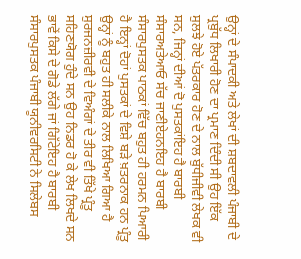ਉਨ੍ਹਾਂ ਦੇ ਸੰਪਾਦਕੀ ਅਤੇ ਲੇਖਾਂ ਦੀ ਸ਼ਬਦਾਵਲੀ ਪੰਜਾਬੀ ਦੇ ਪ੍ਰਬੁੱਧ ਲਿਖਾਰੀ ਹੋਣ ਦਾ ਪ੍ਰਮਾਣ ਦਿੰਦੀ ਸੀ ਉਹ ਇੱਕ ਸੁਲਝੇ ਹੋਏ ਪੱਤਰਕਾਰ ਹੋਣ ਦੇ ਨਾਲ ਬੁੱਧੀਜੀਵੀ ਲੇਖਕ ਵੀ ਸਨ, ਜਿਨ੍ਹਾਂ ਦੀਆਂ ਦੋ ਪੁਸਤਕਾਂਇਹ ਹੈ ਬਾਰਬੀ ਸੰਸਾਰਅਤੇਆਓ ਸੱਚ ਜਾਣੀਏਹਨਇਹ ਹੈ ਬਾਰਬੀ ਸੰਸਾਰਪੁਸਤਕ ਪਾਠਕਾਂ ਵਿੱਚ ਬਹੁਤ ਹੀ ਹਰਮਨ ਪਿਆਰੀ ਹੈ ਇਨ੍ਹਾਂ ਦੋਹਾਂ ਪੁਸਤਕਾਂ ਦੇ ਵਿਸ਼ੇ ਬੜੇ ਖ਼ਤਰਨਾਕ ਹਨ ਪ੍ਰੰਤੂ ਉਨ੍ਹਾਂ ਨੂੰ ਬਹੁਤ ਹੀ ਸਲੀਕੇ ਨਾਲ ਲਿਖਿਆ ਗਿਆ ਹੈ ਸੁਰਜਨਜ਼ੀਰਵੀ ਦੇ ਵਿਅੰਗਾਂ ਦੇ ਤੀਰ ਵੀ ਤਿੱਖੇ ਪ੍ਰੰਤੂ ਸਹਿਣਯੋਗ ਹੁੰਦੇ ਸਨ ਉਹ ਨਿਡਰ ਹੋ ਕੇ ਲੇਖ ਲਿਖਦੇ ਸਨ ਭਾਵੇਂ ਕਿਸੇ ਦੇ ਗੋਡੇ ਲੱਗੇ ਜਾਂ ਗਿੱਟੇਇਹ ਹੈ ਬਾਰਬੀ ਸੰਸਾਰਪੁਸਤਕ ਪੰਜਾਬੀ ਯੂਨੀਵਰਸਿਟੀ ਨੇ ਸਿਲੇਬਸ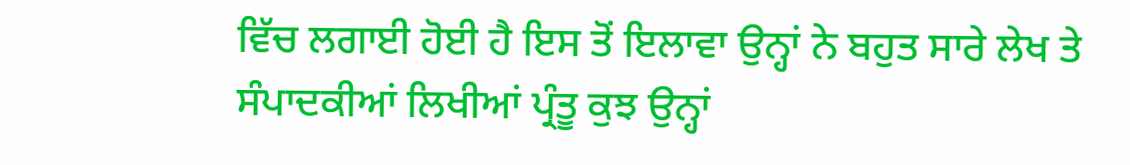ਵਿੱਚ ਲਗਾਈ ਹੋਈ ਹੈ ਇਸ ਤੋਂ ਇਲਾਵਾ ਉਨ੍ਹਾਂ ਨੇ ਬਹੁਤ ਸਾਰੇ ਲੇਖ ਤੇ ਸੰਪਾਦਕੀਆਂ ਲਿਖੀਆਂ ਪ੍ਰੰਤੂ ਕੁਝ ਉਨ੍ਹਾਂ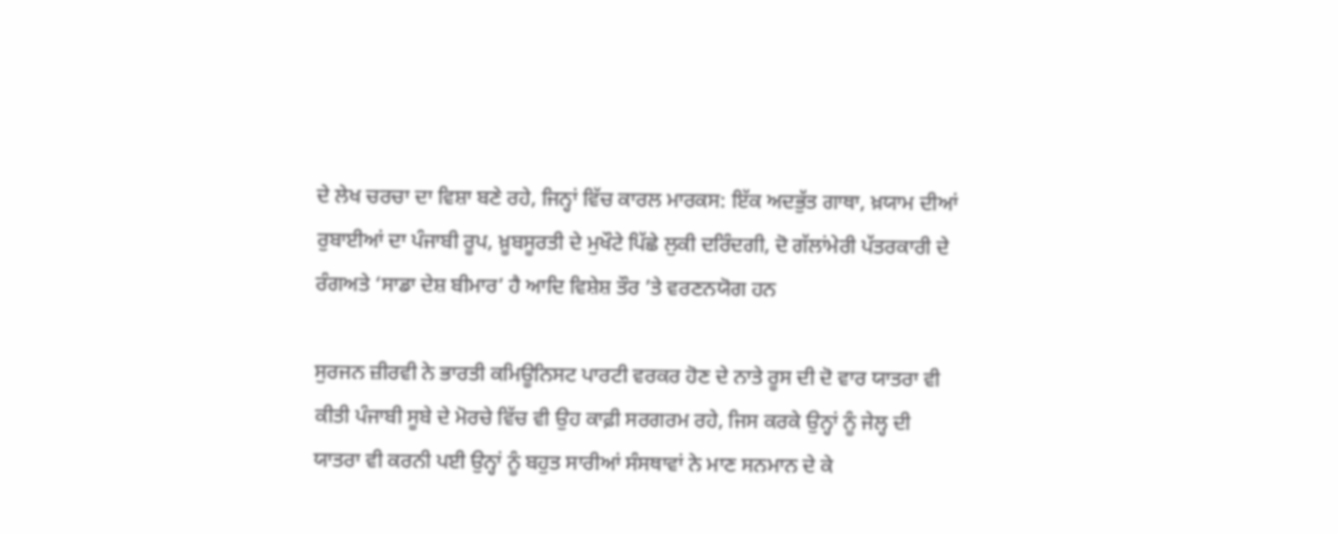ਦੇ ਲੇਖ ਚਰਚਾ ਦਾ ਵਿਸ਼ਾ ਬਣੇ ਰਹੇ, ਜਿਨ੍ਹਾਂ ਵਿੱਚ ਕਾਰਲ ਮਾਰਕਸ: ਇੱਕ ਅਦਭੁੱਤ ਗਾਥਾ, ਖ਼ਯਾਮ ਦੀਆਂ ਰੁਬਾਈਆਂ ਦਾ ਪੰਜਾਬੀ ਰੂਪ, ਖ਼ੂਬਸੂਰਤੀ ਦੇ ਮੁਖੌਟੇ ਪਿੱਛੇ ਲੁਕੀ ਦਰਿੰਦਗੀ, ਦੋ ਗੱਲਾਂਮੇਰੀ ਪੱਤਰਕਾਰੀ ਦੇ ਰੰਗਅਤੇ ‘ਸਾਡਾ ਦੇਸ਼ ਬੀਮਾਰ’ ਹੈ ਆਦਿ ਵਿਸ਼ੇਸ਼ ਤੌਰ ’ਤੇ ਵਰਣਨਯੋਗ ਹਨ

ਸੁਰਜਨ ਜ਼ੀਰਵੀ ਨੇ ਭਾਰਤੀ ਕਮਿਊਨਿਸਟ ਪਾਰਟੀ ਵਰਕਰ ਹੋਣ ਦੇ ਨਾਤੇ ਰੂਸ ਦੀ ਦੋ ਵਾਰ ਯਾਤਰਾ ਵੀ ਕੀਤੀ ਪੰਜਾਬੀ ਸੂਬੇ ਦੇ ਮੋਰਚੇ ਵਿੱਚ ਵੀ ਉਹ ਕਾਫ਼ੀ ਸਰਗਰਮ ਰਹੇ, ਜਿਸ ਕਰਕੇ ਉਨ੍ਹਾਂ ਨੂੰ ਜੇਲ੍ਹ ਦੀ ਯਾਤਰਾ ਵੀ ਕਰਨੀ ਪਈ ਉਨ੍ਹਾਂ ਨੂੰ ਬਹੁਤ ਸਾਰੀਆਂ ਸੰਸਥਾਵਾਂ ਨੇ ਮਾਣ ਸਨਮਾਨ ਦੇ ਕੇ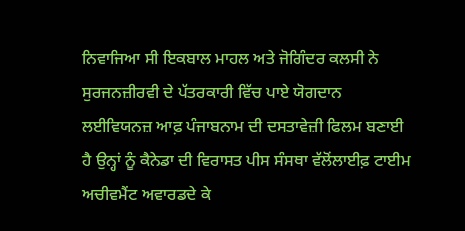ਨਿਵਾਜਿਆ ਸੀ ਇਕਬਾਲ ਮਾਹਲ ਅਤੇ ਜੋਗਿੰਦਰ ਕਲਸੀ ਨੇ ਸੁਰਜਨਜ਼ੀਰਵੀ ਦੇ ਪੱਤਰਕਾਰੀ ਵਿੱਚ ਪਾਏ ਯੋਗਦਾਨ ਲਈਵਿਯਨਜ਼ ਆਫ਼ ਪੰਜਾਬਨਾਮ ਦੀ ਦਸਤਾਵੇਜ਼ੀ ਫਿਲਮ ਬਣਾਈ ਹੈ ਉਨ੍ਹਾਂ ਨੂੰ ਕੈਨੇਡਾ ਦੀ ਵਿਰਾਸਤ ਪੀਸ ਸੰਸਥਾ ਵੱਲੋਂਲਾਈਫ਼ ਟਾਈਮ ਅਚੀਵਮੈਂਟ ਅਵਾਰਡਦੇ ਕੇ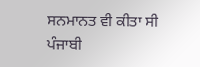ਸਨਮਾਨਤ ਵੀ ਕੀਤਾ ਸੀ ਪੰਜਾਬੀ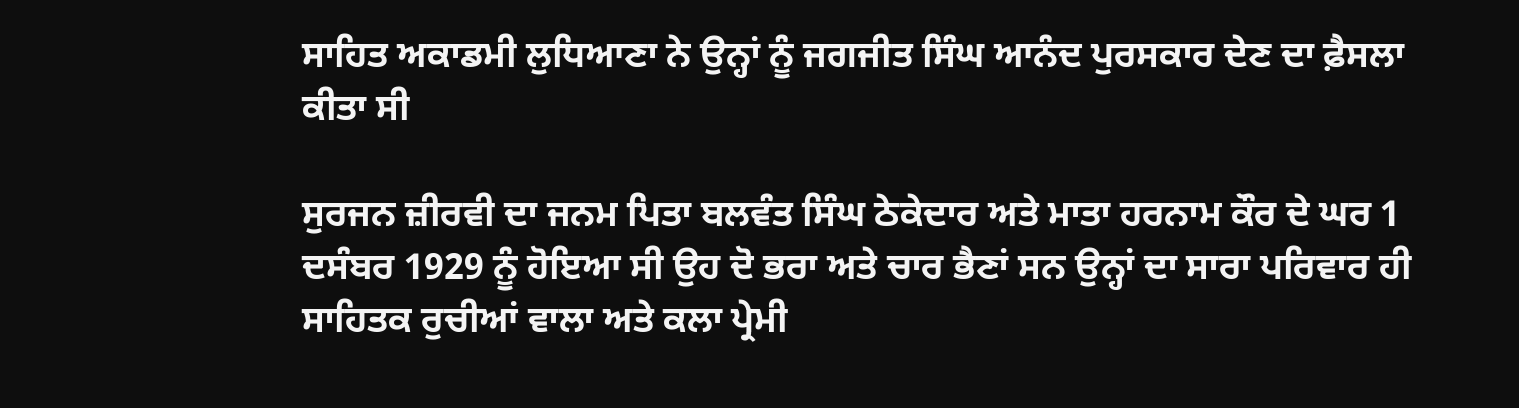ਸਾਹਿਤ ਅਕਾਡਮੀ ਲੁਧਿਆਣਾ ਨੇ ਉਨ੍ਹਾਂ ਨੂੰ ਜਗਜੀਤ ਸਿੰਘ ਆਨੰਦ ਪੁਰਸਕਾਰ ਦੇਣ ਦਾ ਫ਼ੈਸਲਾ ਕੀਤਾ ਸੀ

ਸੁਰਜਨ ਜ਼ੀਰਵੀ ਦਾ ਜਨਮ ਪਿਤਾ ਬਲਵੰਤ ਸਿੰਘ ਠੇਕੇਦਾਰ ਅਤੇ ਮਾਤਾ ਹਰਨਾਮ ਕੌਰ ਦੇ ਘਰ 1 ਦਸੰਬਰ 1929 ਨੂੰ ਹੋਇਆ ਸੀ ਉਹ ਦੋ ਭਰਾ ਅਤੇ ਚਾਰ ਭੈਣਾਂ ਸਨ ਉਨ੍ਹਾਂ ਦਾ ਸਾਰਾ ਪਰਿਵਾਰ ਹੀ ਸਾਹਿਤਕ ਰੁਚੀਆਂ ਵਾਲਾ ਅਤੇ ਕਲਾ ਪ੍ਰੇਮੀ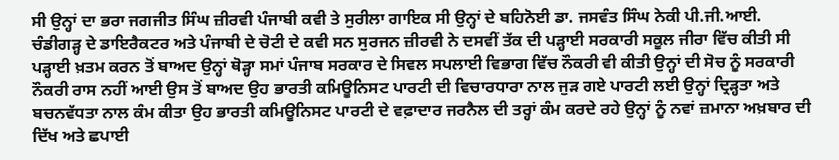ਸੀ ਉਨ੍ਹਾਂ ਦਾ ਭਰਾ ਜਗਜੀਤ ਸਿੰਘ ਜ਼ੀਰਵੀ ਪੰਜਾਬੀ ਕਵੀ ਤੇ ਸੁਰੀਲਾ ਗਾਇਕ ਸੀ ਉਨ੍ਹਾਂ ਦੇ ਬਹਿਨੋਈ ਡਾ. ਜਸਵੰਤ ਸਿੰਘ ਨੇਕੀ ਪੀ.ਜੀ.ਆਈ. ਚੰਡੀਗੜ੍ਹ ਦੇ ਡਾਇਰੈਕਟਰ ਅਤੇ ਪੰਜਾਬੀ ਦੇ ਚੋਟੀ ਦੇ ਕਵੀ ਸਨ ਸੁਰਜਨ ਜ਼ੀਰਵੀ ਨੇ ਦਸਵੀਂ ਤੱਕ ਦੀ ਪੜ੍ਹਾਈ ਸਰਕਾਰੀ ਸਕੂਲ ਜੀਰਾ ਵਿੱਚ ਕੀਤੀ ਸੀ ਪੜ੍ਹਾਈ ਖ਼ਤਮ ਕਰਨ ਤੋਂ ਬਾਅਦ ਉਨ੍ਹਾਂ ਥੋੜ੍ਹਾ ਸਮਾਂ ਪੰਜਾਬ ਸਰਕਾਰ ਦੇ ਸਿਵਲ ਸਪਲਾਈ ਵਿਭਾਗ ਵਿੱਚ ਨੌਕਰੀ ਵੀ ਕੀਤੀ ਉਨ੍ਹਾਂ ਦੀ ਸੋਚ ਨੂੰ ਸਰਕਾਰੀ ਨੌਕਰੀ ਰਾਸ ਨਹੀਂ ਆਈ ਉਸ ਤੋਂ ਬਾਅਦ ਉਹ ਭਾਰਤੀ ਕਮਿਊਨਿਸਟ ਪਾਰਟੀ ਦੀ ਵਿਚਾਰਧਾਰਾ ਨਾਲ ਜੁੜ ਗਏ ਪਾਰਟੀ ਲਈ ਉਨ੍ਹਾਂ ਦ੍ਰਿੜ੍ਹਤਾ ਅਤੇ ਬਚਨਵੱਧਤਾ ਨਾਲ ਕੰਮ ਕੀਤਾ ਉਹ ਭਾਰਤੀ ਕਮਿਊਨਿਸਟ ਪਾਰਟੀ ਦੇ ਵਫ਼ਾਦਾਰ ਜਰਨੈਲ ਦੀ ਤਰ੍ਹਾਂ ਕੰਮ ਕਰਦੇ ਰਹੇ ਉਨ੍ਹਾਂ ਨੂੰ ਨਵਾਂ ਜ਼ਮਾਨਾ ਅਖ਼ਬਾਰ ਦੀ ਦਿੱਖ ਅਤੇ ਛਪਾਈ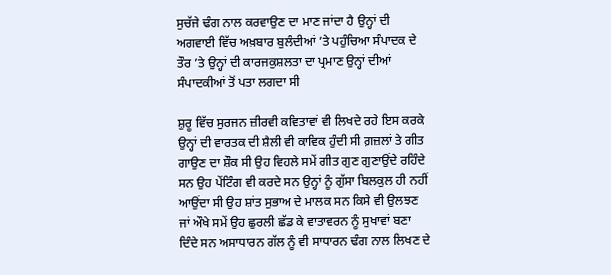ਸੁਚੱਜੇ ਢੰਗ ਨਾਲ ਕਰਵਾਉਣ ਦਾ ਮਾਣ ਜਾਂਦਾ ਹੈ ਉਨ੍ਹਾਂ ਦੀ ਅਗਵਾਈ ਵਿੱਚ ਅਖ਼ਬਾਰ ਬੁਲੰਦੀਆਂ ’ਤੇ ਪਹੁੰਚਿਆ ਸੰਪਾਦਕ ਦੇ ਤੌਰ ’ਤੇ ਉਨ੍ਹਾਂ ਦੀ ਕਾਰਜਕੁਸ਼ਲਤਾ ਦਾ ਪ੍ਰਮਾਣ ਉਨ੍ਹਾਂ ਦੀਆਂ ਸੰਪਾਦਕੀਆਂ ਤੋਂ ਪਤਾ ਲਗਦਾ ਸੀ

ਸ਼ੁਰੂ ਵਿੱਚ ਸੁਰਜਨ ਜ਼ੀਰਵੀ ਕਵਿਤਾਵਾਂ ਵੀ ਲਿਖਦੇ ਰਹੇ ਇਸ ਕਰਕੇ ਉਨ੍ਹਾਂ ਦੀ ਵਾਰਤਕ ਦੀ ਸ਼ੈਲੀ ਵੀ ਕਾਵਿਕ ਹੁੰਦੀ ਸੀ ਗ਼ਜ਼ਲਾਂ ਤੇ ਗੀਤ ਗਾਉਣ ਦਾ ਸ਼ੌਕ ਸੀ ਉਹ ਵਿਹਲੇ ਸਮੇਂ ਗੀਤ ਗੁਣ ਗੁਣਾਉਂਦੇ ਰਹਿੰਦੇ ਸਨ ਉਹ ਪੇਂਟਿੰਗ ਵੀ ਕਰਦੇ ਸਨ ਉਨ੍ਹਾਂ ਨੂੰ ਗੁੱਸਾ ਬਿਲਕੁਲ ਹੀ ਨਹੀਂ ਆਉਂਦਾ ਸੀ ਉਹ ਸ਼ਾਂਤ ਸੁਭਾਅ ਦੇ ਮਾਲਕ ਸਨ ਕਿਸੇ ਵੀ ਉਲਝਣ ਜਾਂ ਔਖੇ ਸਮੇਂ ਉਹ ਛੁਰਲੀ ਛੱਡ ਕੇ ਵਾਤਾਵਰਨ ਨੂੰ ਸੁਖਾਵਾਂ ਬਣਾ ਦਿੰਦੇ ਸਨ ਅਸਾਧਾਰਨ ਗੱਲ ਨੂੰ ਵੀ ਸਾਧਾਰਨ ਢੰਗ ਨਾਲ ਲਿਖਣ ਦੇ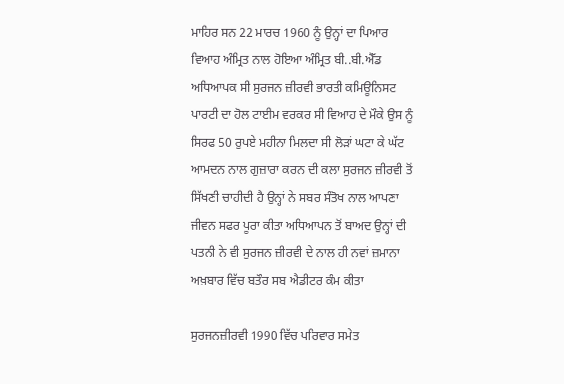ਮਾਹਿਰ ਸਨ 22 ਮਾਰਚ 1960 ਨੂੰ ਉਨ੍ਹਾਂ ਦਾ ਪਿਆਰ ਵਿਆਹ ਅੰਮ੍ਰਿਤ ਨਾਲ ਹੋਇਆ ਅੰਮ੍ਰਿਤ ਬੀ..ਬੀ.ਐੱਡ ਅਧਿਆਪਕ ਸੀ ਸੁਰਜਨ ਜ਼ੀਰਵੀ ਭਾਰਤੀ ਕਮਿਊਨਿਸਟ ਪਾਰਟੀ ਦਾ ਹੋਲ ਟਾਈਮ ਵਰਕਰ ਸੀ ਵਿਆਹ ਦੇ ਮੌਕੇ ਉਸ ਨੂੰ ਸਿਰਫ 50 ਰੁਪਏ ਮਹੀਨਾ ਮਿਲਦਾ ਸੀ ਲੋੜਾਂ ਘਟਾ ਕੇ ਘੱਟ ਆਮਦਨ ਨਾਲ ਗੁਜ਼ਾਰਾ ਕਰਨ ਦੀ ਕਲਾ ਸੁਰਜਨ ਜ਼ੀਰਵੀ ਤੋਂ ਸਿੱਖਣੀ ਚਾਹੀਦੀ ਹੈ ਉਨ੍ਹਾਂ ਨੇ ਸਬਰ ਸੰਤੋਖ ਨਾਲ ਆਪਣਾ ਜੀਵਨ ਸਫਰ ਪੂਰਾ ਕੀਤਾ ਅਧਿਆਪਨ ਤੋਂ ਬਾਅਦ ਉਨ੍ਹਾਂ ਦੀ ਪਤਨੀ ਨੇ ਵੀ ਸੁਰਜਨ ਜ਼ੀਰਵੀ ਦੇ ਨਾਲ ਹੀ ਨਵਾਂ ਜ਼ਮਾਨਾ ਅਖ਼ਬਾਰ ਵਿੱਚ ਬਤੌਰ ਸਬ ਐਡੀਟਰ ਕੰਮ ਕੀਤਾ

ਸੁਰਜਨਜ਼ੀਰਵੀ 1990 ਵਿੱਚ ਪਰਿਵਾਰ ਸਮੇਤ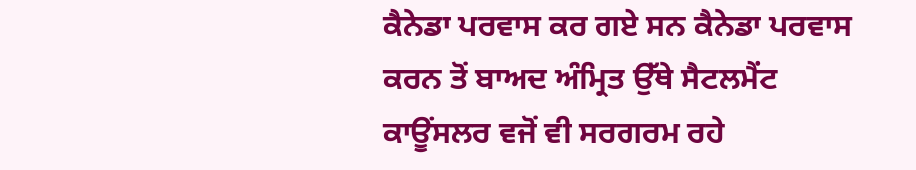ਕੈਨੇਡਾ ਪਰਵਾਸ ਕਰ ਗਏ ਸਨ ਕੈਨੇਡਾ ਪਰਵਾਸ ਕਰਨ ਤੋਂ ਬਾਅਦ ਅੰਮ੍ਰਿਤ ਉੱਥੇ ਸੈਟਲਮੈਂਟ ਕਾਊਂਸਲਰ ਵਜੋਂ ਵੀ ਸਰਗਰਮ ਰਹੇ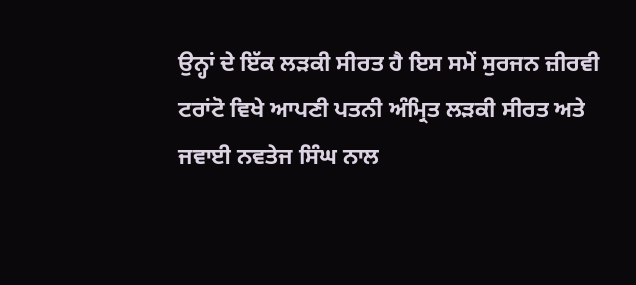ਉਨ੍ਹਾਂ ਦੇ ਇੱਕ ਲੜਕੀ ਸੀਰਤ ਹੈ ਇਸ ਸਮੇਂ ਸੁਰਜਨ ਜ਼ੀਰਵੀ ਟਰਾਂਟੋ ਵਿਖੇ ਆਪਣੀ ਪਤਨੀ ਅੰਮ੍ਰਿਤ ਲੜਕੀ ਸੀਰਤ ਅਤੇ ਜਵਾਈ ਨਵਤੇਜ ਸਿੰਘ ਨਾਲ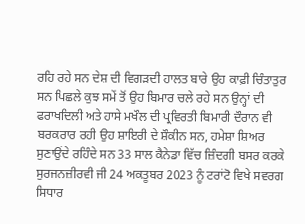ਰਹਿ ਰਹੇ ਸਨ ਦੇਸ਼ ਦੀ ਵਿਗੜਦੀ ਹਾਲਤ ਬਾਰੇ ਉਹ ਕਾਫ਼ੀ ਚਿੰਤਾਤੁਰ ਸਨ ਪਿਛਲੇ ਕੁਝ ਸਮੇਂ ਤੋਂ ਉਹ ਬਿਮਾਰ ਚਲੇ ਰਹੇ ਸਨ ਉਨ੍ਹਾਂ ਦੀ ਫਰਾਖਦਿਲੀ ਅਤੇ ਹਾਸੇ ਮਖੌਲ ਦੀ ਪ੍ਰਵਿਰਤੀ ਬਿਮਾਰੀ ਦੌਰਾਨ ਵੀ ਬਰਕਰਾਰ ਰਹੀ ਉਹ ਸ਼ਾਇਰੀ ਦੇ ਸ਼ੌਕੀਨ ਸਨ, ਹਮੇਸ਼ਾ ਸ਼ਿਅਰ ਸੁਣਾਉਂਦੇ ਰਹਿੰਦੇ ਸਨ 33 ਸਾਲ ਕੈਨੇਡਾ ਵਿੱਚ ਜ਼ਿੰਦਗੀ ਬਸਰ ਕਰਕੇ ਸੁਰਜਨਜ਼ੀਰਵੀ ਜੀ 24 ਅਕਤੂਬਰ 2023 ਨੂੰ ਟਰਾਂਟੋ ਵਿਖੇ ਸਵਰਗ ਸਿਧਾਰ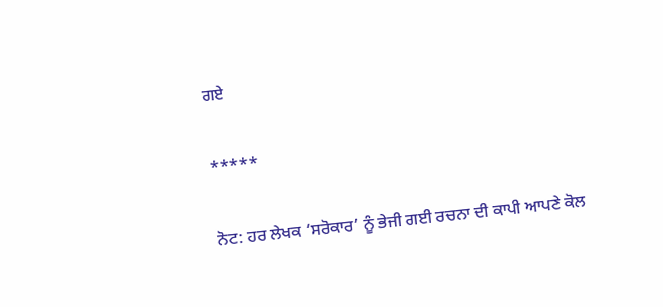ਗਏ

*****

ਨੋਟ: ਹਰ ਲੇਖਕ ‘ਸਰੋਕਾਰ’ ਨੂੰ ਭੇਜੀ ਗਈ ਰਚਨਾ ਦੀ ਕਾਪੀ ਆਪਣੇ ਕੋਲ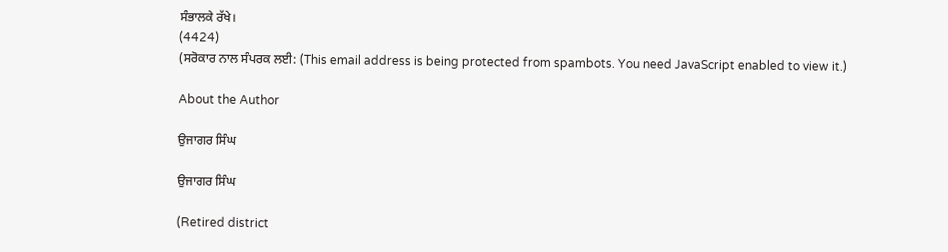ਸੰਭਾਲਕੇ ਰੱਖੇ।
(4424)
(ਸਰੋਕਾਰ ਨਾਲ ਸੰਪਰਕ ਲਈ: (This email address is being protected from spambots. You need JavaScript enabled to view it.)

About the Author

ਉਜਾਗਰ ਸਿੰਘ

ਉਜਾਗਰ ਸਿੰਘ

(Retired district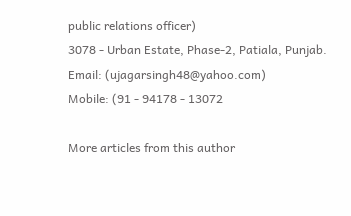public relations officer)
3078 - Urban Estate, Phase-2, Patiala, Punjab.
Email: (ujagarsingh48@yahoo.com)
Mobile: (91 - 94178 - 13072

More articles from this author